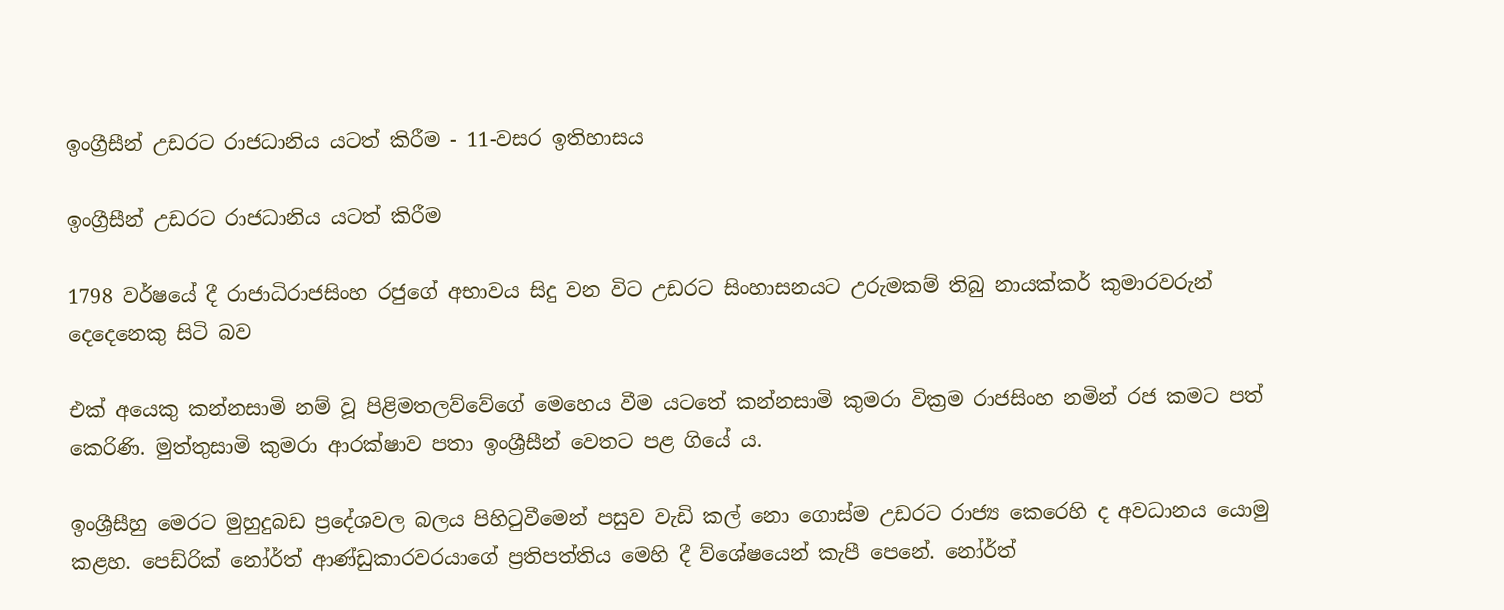ඉංග්‍රීසීන් උඩරට රාජධානිය යටත් කිරීම - 11-වසර ඉතිහාසය

ඉංග්‍රීසීන් උඩරට රාජධානිය යටත් කිරීම

1798 වර්ෂයේ දී රාජාධිරාජසිංහ රජුගේ අභාවය සිදු වන විට උඩරට සිංහාසනයට උරුමකම් තිබු නායක්කර් කුමාරවරුන් දෙදෙනෙකු සිටි බව

එක් අයෙකු කන්නසාමි නම් වූ පිළිමතලව්වේගේ මෙහෙය වීම යටතේ කන්නසාමි කුමරා වික්‍රම රාජසිංහ නමින් රජ කමට පත් කෙරිණි. මුත්තුසාමි කුමරා ආරක්ෂාව පතා ඉංශ්‍රීසීන් වෙතට පළ ගියේ ය.

ඉංශ්‍රීසීහු මෙරට මුහුදුබඩ ප්‍රදේශවල බලය පිහිටුවීමෙන් පසුව වැඩි කල් නො ගොස්ම උඩරට රාජ්‍ය කෙරෙහි ද අවධානය යොමු කළහ. පෙඩ්රික් නෝර්ත් ආණ්ඩුකාරවරයාගේ ප්‍රතිපත්තිය මෙහි දී ව්ශේෂයෙන් කැපී පෙනේ. නෝර්ත්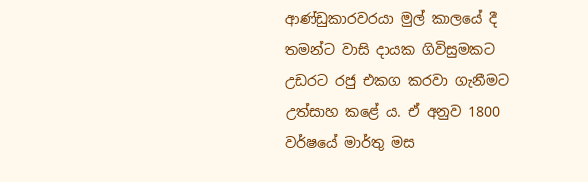ආණ්ඩුකාරවරයා මුල් කාලයේ දී තමන්ට වාසි දායක ගිවිසුමකට උඩරට රජු එකග කරවා ගැනීමට උත්සාහ ක‍ළේ ය. ඒ අනුව 1800 වර්ෂ‍යේ මාර්තු මස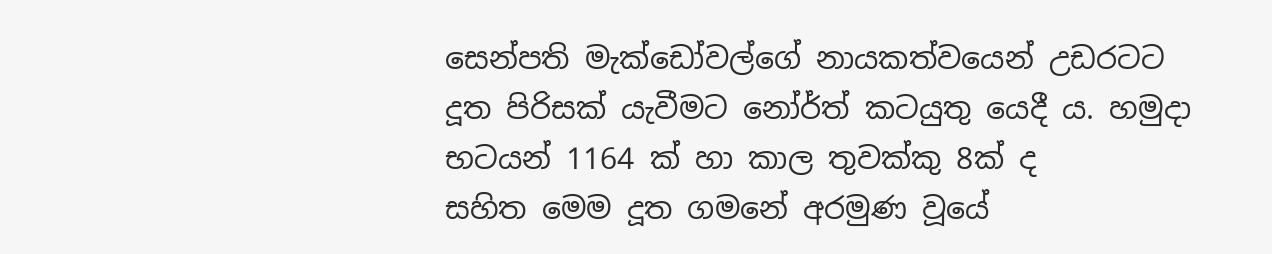සෙන්පති මැක්ඩෝවල්ගේ නායකත්වයෙන් උඩරටට දූත පිරිසක් යැවීමට නෝර්ත් කටයුතු ‍යෙදී ය. හමුදා භටයන් 1164 ක් හා කාල තුවක්කු 8ක් ද සහිත ‍මෙම දූත ගම‍නේ අරමුණ වූ‍යේ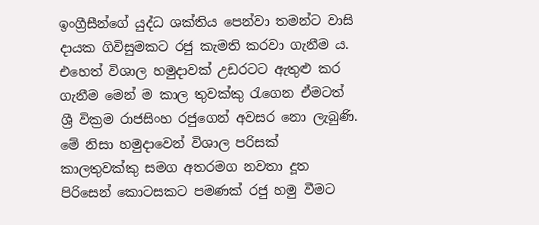ඉංග්‍රීසීන්ගේ යුද්ධ ශක්තිය ‍පෙන්වා තමන්ට වාසි දායක ගිවිසුමකට රජු කැමති කරවා ගැනීම ය. එහෙත් විශාල හමුදාවක් උඩරටට ඇතුළු කර ගැනීම මෙන් ම කාල තුවක්කු රැගෙන ඒමටත් ශ්‍රී වික්‍රම රාජසිංහ රජුගෙන් අවසර නො ලැබුණි. මේ නිසා හමුදාවෙන් විශාල පරිසක් කාලතුවක්කු සමග අතරමග නවතා දූත පිරිසෙන් කොටසකට පමණක් රජු හමු වීමට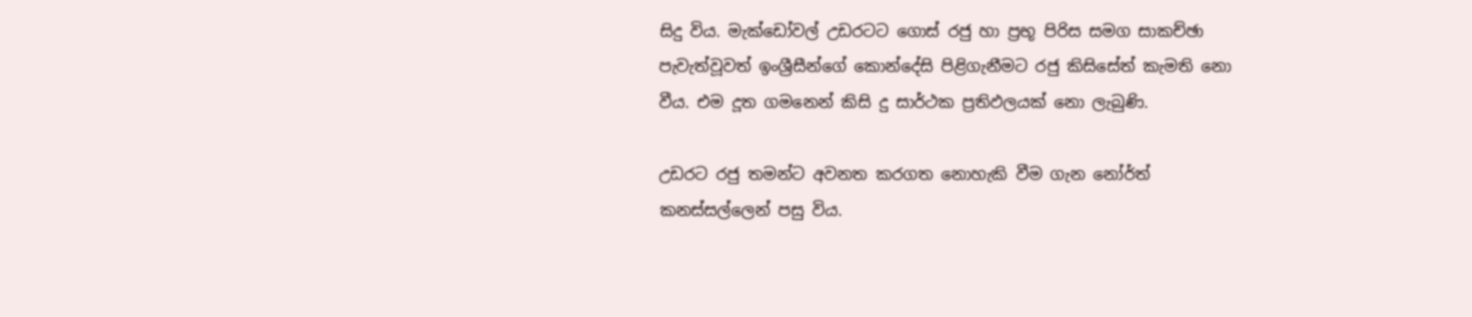සිදු විය. මැක්ඩෝවල් උඩරටට ගොස් රජු හා ප්‍රභූ පිරිස සමග සාකච්ඡා පැවැත්වූවත් ඉංශ්‍රීසීන්ගේ කොන්දේසි පිළිගැනීමට රජු කිසිසේත් කැමති නො වීය. එම දූත ගමනෙන් කිසි දු සාර්ථක ප්‍රතිඵලයක් නො ලැබුණි.

උඩරට රජු තමන්ට අවනත කරගත නොහැකි වීම ගැන නෝර්ත් කනස්සල්ලෙන් පසු විය.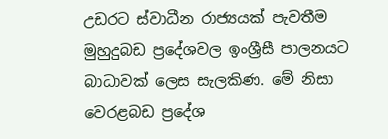උඩරට ස්වාධීන රාජ්‍යයක් පැවතීම මුහුදුබඩ ප්‍රදේශවල ඉංශ්‍රීසී පාලනයට බාධාවක් ලෙස සැලකිණ. මේ නිසා වෙරළබඩ ප්‍රදේශ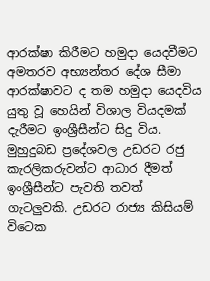ආරක්ෂා කිරීමට හමුදා යෙදවීමට අමතරව අභ්‍යන්තර දේශ සීමා ආරක්ෂාවට ද තම හමුදා යෙදවිය යුතු වූ හෙයින් විශාල වියදමක් දැරීමට ඉංශ්‍රීසීන්ට සිදු විය. මුහුදුබඩ ප්‍රදේශවල උඩරට රජු කැරලිකරුවන්ට ආධාර දීමත් ඉංශ්‍රීසීන්ට පැවති තවත් ගැටලුවකි. උඩරට රාජ්‍ය කිසියම් විටෙක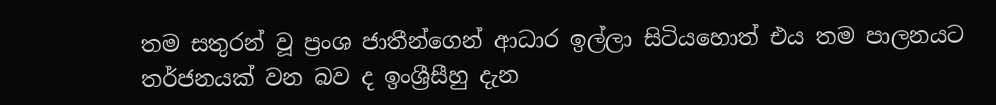තම සතුරන් වූ ප්‍රංශ ජාතීන්ගෙන් ආධාර ඉල්ලා සිටියහොත් එය තම පාලනයට තර්ජනයක් වන බව ද ඉංශ්‍රීසීහු දැන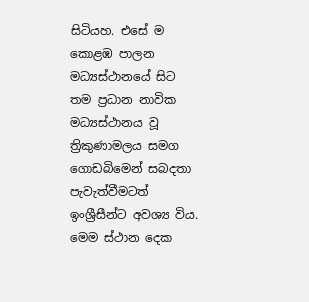සිටියහ. එසේ ම කොළඹ පාලන මධ්‍යස්ථානයේ සිට තම ප්‍රධාන නාවික මධ්‍යස්ථානය වූ ත්‍රිකුණාමලය සමග ගොඩබිමෙන් සබදතා පැවැත්වීමටත් ඉංශ්‍රීසීන්ට අවශ්‍ය විය. මෙම ස්ථාන දෙක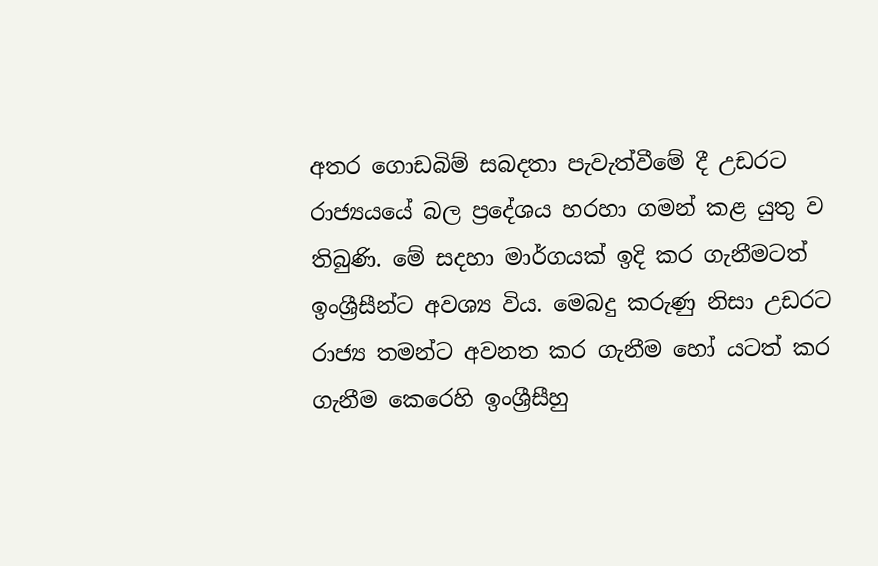අතර ගොඩබිම් සබදතා පැවැත්වීමේ දී උඩරට රාජ්‍යයයේ බල ප්‍රදේශය හරහා ගමන් කළ යුතු ව තිබුණි. මේ සදහා මාර්ගයක් ඉදි කර ගැනීමටත් ඉංශ්‍රීසීන්ට අවශ්‍ය විය. මෙබදු කරුණු නිසා උඩරට රාජ්‍ය තමන්ට අවනත කර ගැනීම හෝ යටත් කර ගැනීම කෙරෙහි ඉංශ්‍රීසීහු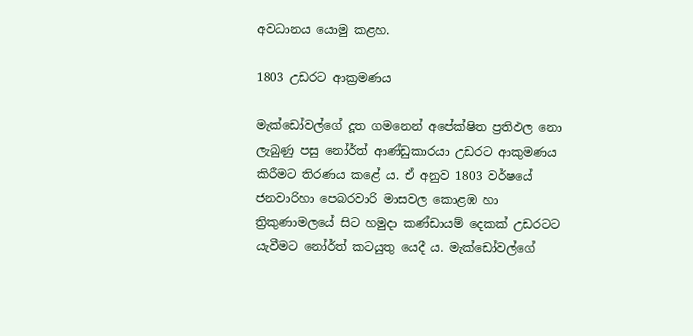අවධානය යොමු කළහ.

1803 උඩරට ආක්‍රමණය

මැක්‍‍ඩෝවල්ගේ දූත ගමනෙන් අපේක්ෂිත ප්‍රතිඵල නො ලැබුණු පසු නෝර්ත් ආණ්ඩුකාරයා උඩරට ආකුමණය කිරීමට තිරණය කළේ ය. ඒ අනුව 1803 වර්ෂයේ ජනවාරිහා පෙබරවාරි මාසවල කොළඹ හා ත්‍රිකුණාමලයේ සිට හමුදා කණ්ඩායම් දෙකක් උඩරටට යැවීමට නෝර්ත් කටයුතු යෙදී ය. මැක්ඩෝවල්ගේ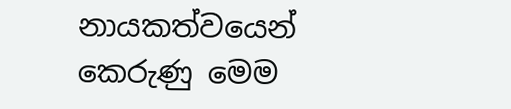නායකත්වයෙන් කෙරුණු මෙම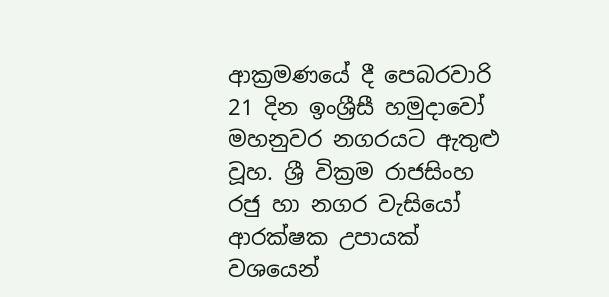ආක්‍රමණයේ දී පෙබරවාරි 21 දින ඉංශ්‍රීසී හමුදාවෝ මහනුවර නගරයට ඇතුළු වූහ. ශ්‍රී වික්‍රම රාජසිංහ රජු හා නගර වැසියෝ ආරක්ෂක උපායක් වශයෙන්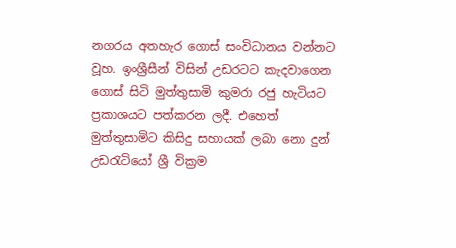නගරය අතහැර ගොස් සංවිධානය වන්නට වූහ. ඉංශ්‍රීසීන් විසින් උඩරටට කැදවාගෙන ගොස් සිටි මුත්තුසාමි කුමරා රජු හැටියට ප්‍රකාශයට පත්කරන ලදී. එහෙත් මුත්තුසාමිට කිසිදු සහායක් ලබා නො දුන් උඩරැටියෝ ශ්‍රී වික්‍රම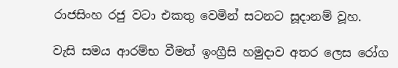රාජසිංහ රජු වටා එකතු වෙමින් සටනට සූදානම් වූහ.

වැසි සමය ආරම්භ වීමත් ඉංග්‍රීසි හමුදාව අතර ලෙස රෝග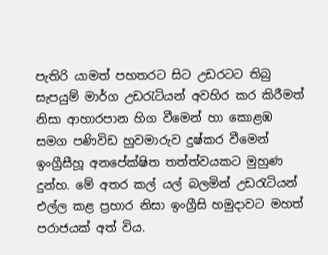පැතිරි යාමත් පහතරට සිට උඩරටට තිබු සැපයුම් මාර්ග උඩරැටියන් අවහිර කර කිරීමත් නිසා ආහාරපාන හිග වීමෙන් හා කොළඹ සමග පණිවිඩ හුවමාරුව දුෂ්කර වීමෙන් ඉංග්‍රීසීහූ අන‍පේක්ෂිත තත්ත්වයකට මුහුණ දුන්හ. මේ අතර කල් යල් බලමින් උඩරැටියන් එල්ල කළ ප්‍රහාර නිසා ඉංග්‍රීසි හමුදාවට මහත් පරාජයක් අත් විය.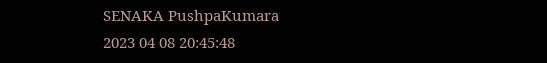SENAKA PushpaKumara
2023 04 08 20:45:48